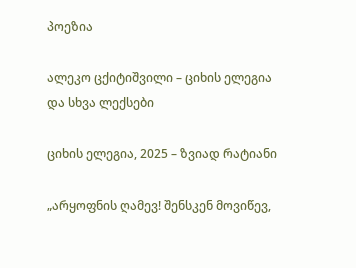პოეზია

ალეკო ცქიტიშვილი – ციხის ელეგია და სხვა ლექსები

ციხის ელეგია, 2025 – ზვიად რატიანი

„არყოფნის ღამევ! შენსკენ მოვიწევ,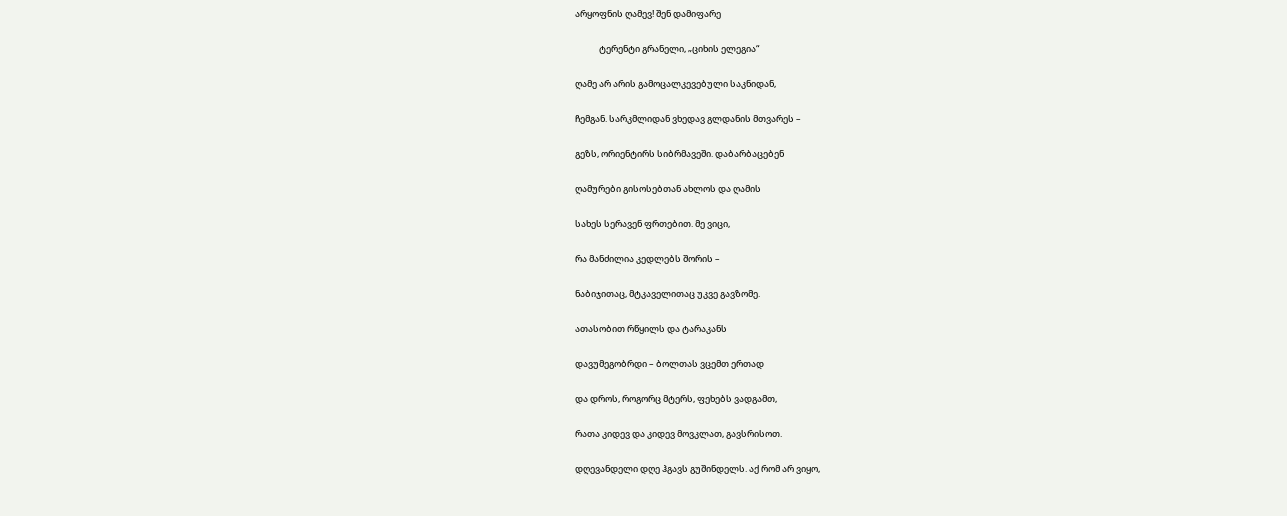არყოფნის ღამევ! შენ დამიფარე

            ტერენტი გრანელი, „ციხის ელეგია“

ღამე არ არის გამოცალკევებული საკნიდან,

ჩემგან. სარკმლიდან ვხედავ გლდანის მთვარეს –

გეზს, ორიენტირს სიბრმავეში. დაბარბაცებენ

ღამურები გისოსებთან ახლოს და ღამის

სახეს სერავენ ფრთებით. მე ვიცი,

რა მანძილია კედლებს შორის –

ნაბიჯითაც, მტკაველითაც უკვე გავზომე.

ათასობით რწყილს და ტარაკანს

დავუმეგობრდი – ბოლთას ვცემთ ერთად

და დროს, როგორც მტერს, ფეხებს ვადგამთ,

რათა კიდევ და კიდევ მოვკლათ, გავსრისოთ.

დღევანდელი დღე ჰგავს გუშინდელს. აქ რომ არ ვიყო,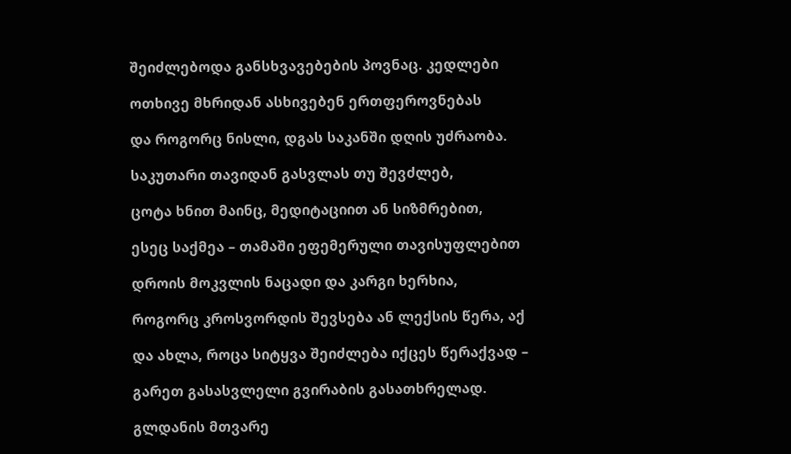შეიძლებოდა განსხვავებების პოვნაც. კედლები

ოთხივე მხრიდან ასხივებენ ერთფეროვნებას

და როგორც ნისლი, დგას საკანში დღის უძრაობა.

საკუთარი თავიდან გასვლას თუ შევძლებ,

ცოტა ხნით მაინც, მედიტაციით ან სიზმრებით,

ესეც საქმეა – თამაში ეფემერული თავისუფლებით

დროის მოკვლის ნაცადი და კარგი ხერხია,

როგორც კროსვორდის შევსება ან ლექსის წერა, აქ

და ახლა, როცა სიტყვა შეიძლება იქცეს წერაქვად –

გარეთ გასასვლელი გვირაბის გასათხრელად.

გლდანის მთვარე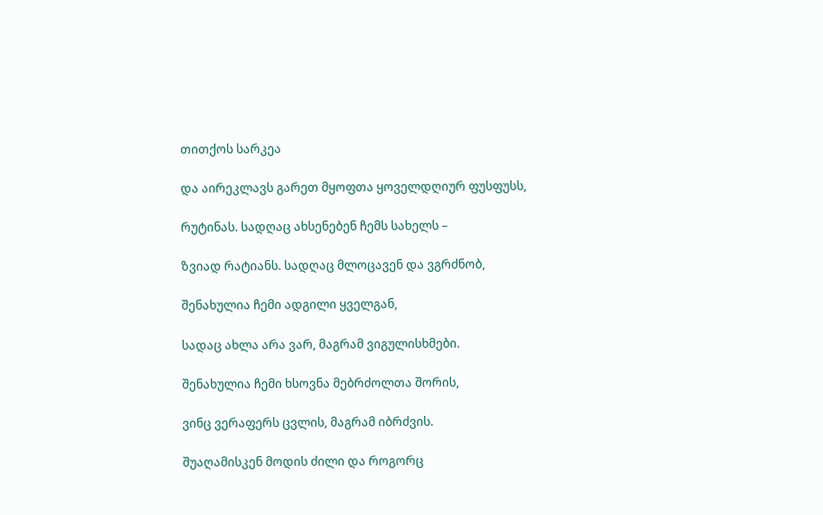თითქოს სარკეა

და აირეკლავს გარეთ მყოფთა ყოველდღიურ ფუსფუსს,

რუტინას. სადღაც ახსენებენ ჩემს სახელს –

ზვიად რატიანს. სადღაც მლოცავენ და ვგრძნობ,

შენახულია ჩემი ადგილი ყველგან,

სადაც ახლა არა ვარ, მაგრამ ვიგულისხმები.

შენახულია ჩემი ხსოვნა მებრძოლთა შორის,

ვინც ვერაფერს ცვლის, მაგრამ იბრძვის.

შუაღამისკენ მოდის ძილი და როგორც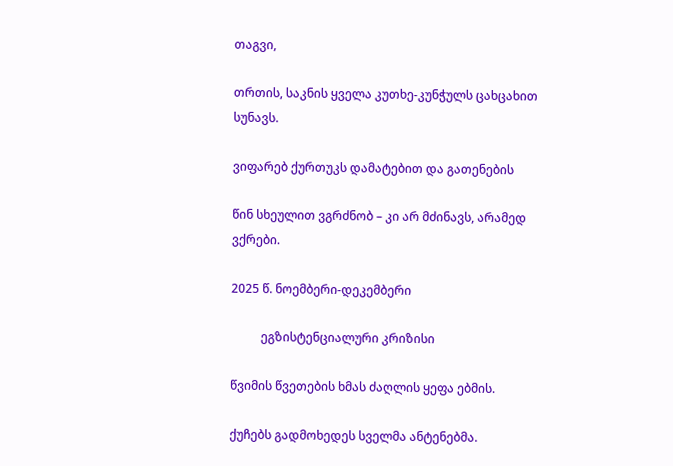თაგვი,

თრთის, საკნის ყველა კუთხე-კუნჭულს ცახცახით სუნავს.

ვიფარებ ქურთუკს დამატებით და გათენების

წინ სხეულით ვგრძნობ – კი არ მძინავს, არამედ ვქრები.

2025 წ. ნოემბერი-დეკემბერი

          ეგზისტენციალური კრიზისი

წვიმის წვეთების ხმას ძაღლის ყეფა ებმის.

ქუჩებს გადმოხედეს სველმა ანტენებმა.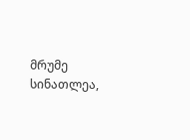მრუმე სინათლეა,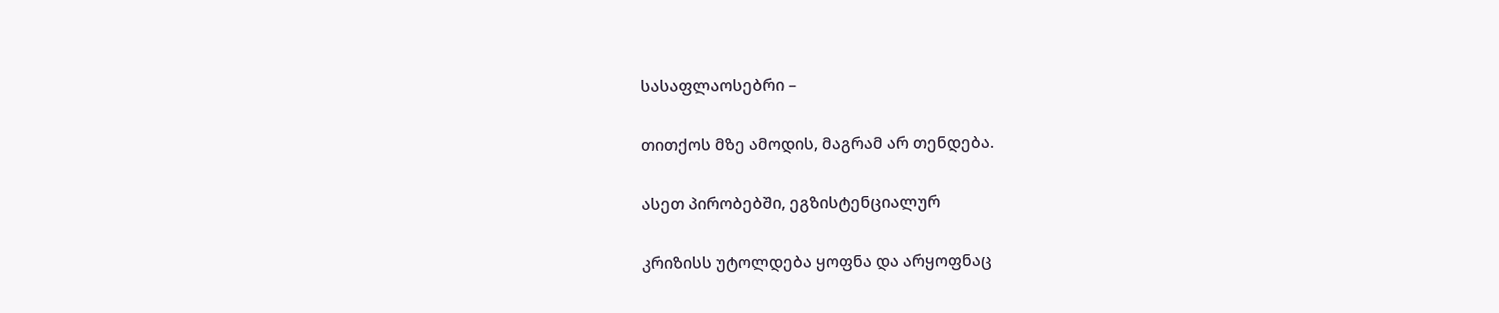სასაფლაოსებრი –

თითქოს მზე ამოდის, მაგრამ არ თენდება.

ასეთ პირობებში, ეგზისტენციალურ

კრიზისს უტოლდება ყოფნა და არყოფნაც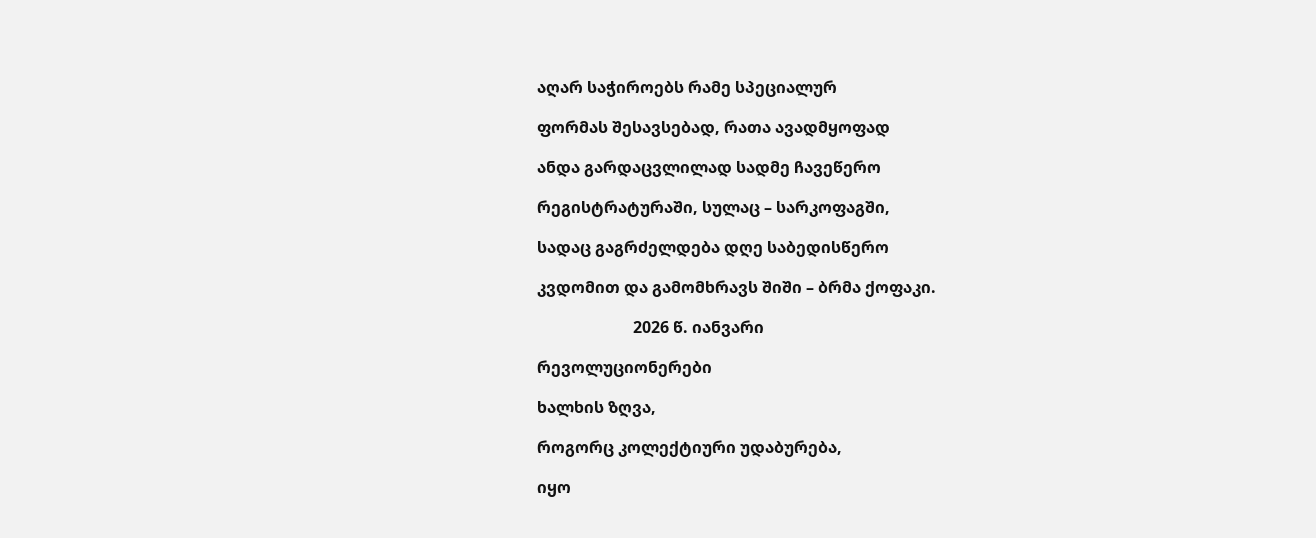აღარ საჭიროებს რამე სპეციალურ

ფორმას შესავსებად, რათა ავადმყოფად

ანდა გარდაცვლილად სადმე ჩავეწერო

რეგისტრატურაში, სულაც – სარკოფაგში,

სადაც გაგრძელდება დღე საბედისწერო

კვდომით და გამომხრავს შიში – ბრმა ქოფაკი.

                        2026 წ. იანვარი

რევოლუციონერები

ხალხის ზღვა,

როგორც კოლექტიური უდაბურება,

იყო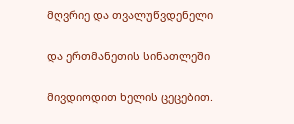მღვრიე და თვალუწვდენელი

და ერთმანეთის სინათლეში

მივდიოდით ხელის ცეცებით.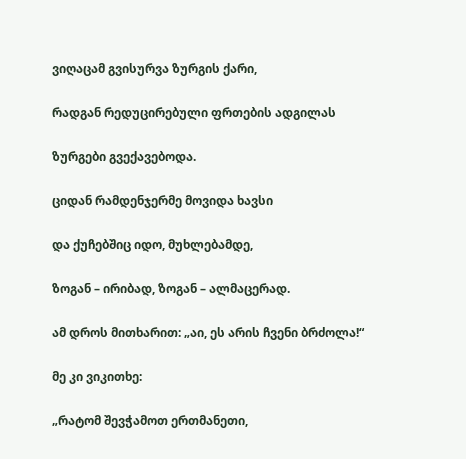ვიღაცამ გვისურვა ზურგის ქარი,

რადგან რედუცირებული ფრთების ადგილას

ზურგები გვექავებოდა.

ციდან რამდენჯერმე მოვიდა ხავსი

და ქუჩებშიც იდო, მუხლებამდე,

ზოგან – ირიბად, ზოგან – ალმაცერად.

ამ დროს მითხარით: „აი, ეს არის ჩვენი ბრძოლა!“

მე კი ვიკითხე:

„რატომ შევჭამოთ ერთმანეთი,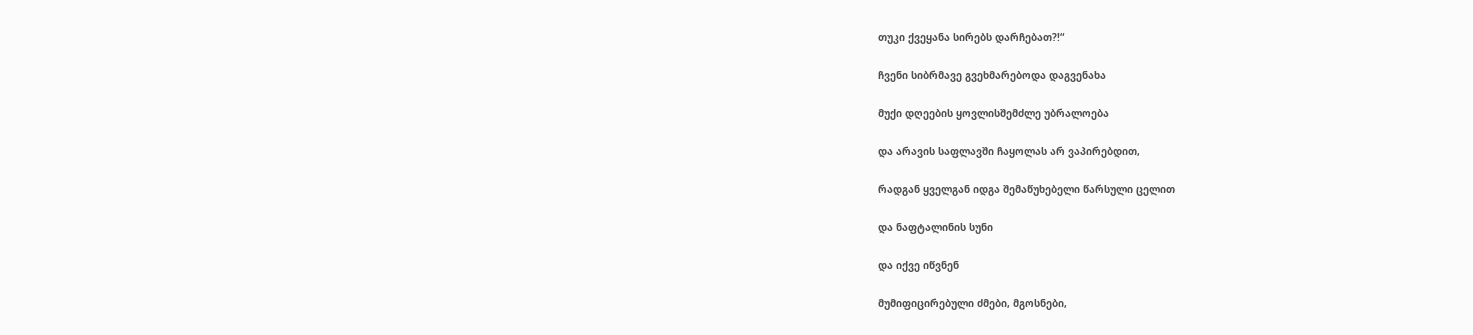თუკი ქვეყანა სირებს დარჩებათ?!“

ჩვენი სიბრმავე გვეხმარებოდა დაგვენახა

მუქი დღეების ყოვლისშემძლე უბრალოება

და არავის საფლავში ჩაყოლას არ ვაპირებდით,

რადგან ყველგან იდგა შემაწუხებელი წარსული ცელით

და ნაფტალინის სუნი

და იქვე იწვნენ

მუმიფიცირებული ძმები, მგოსნები,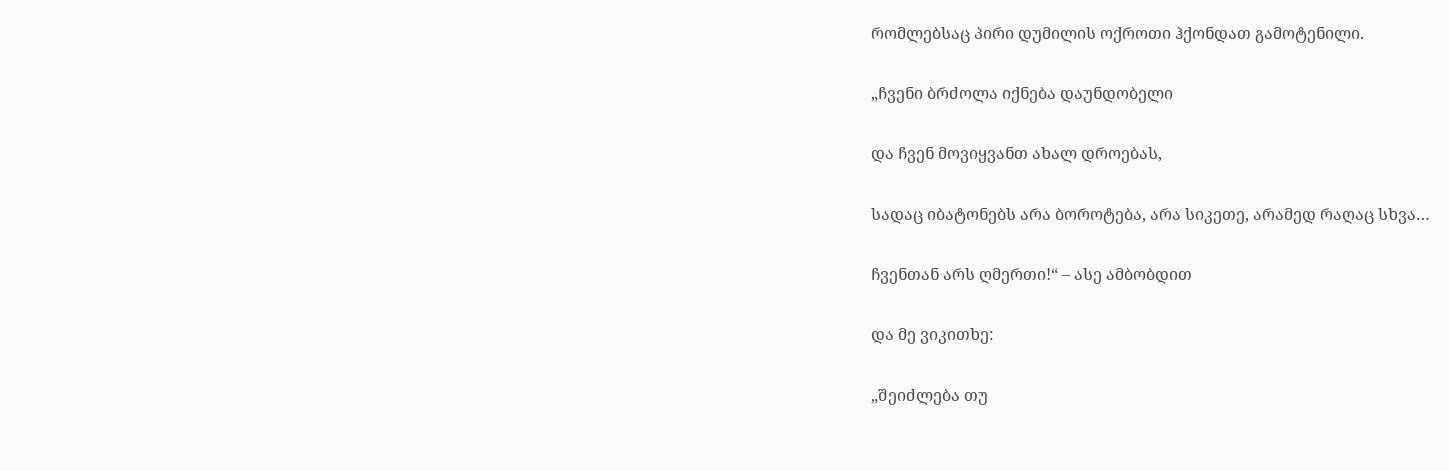რომლებსაც პირი დუმილის ოქროთი ჰქონდათ გამოტენილი.

„ჩვენი ბრძოლა იქნება დაუნდობელი

და ჩვენ მოვიყვანთ ახალ დროებას,

სადაც იბატონებს არა ბოროტება, არა სიკეთე, არამედ რაღაც სხვა…

ჩვენთან არს ღმერთი!“ – ასე ამბობდით

და მე ვიკითხე:

„შეიძლება თუ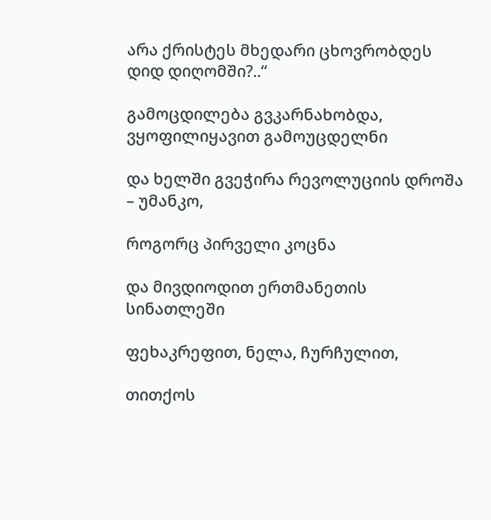არა ქრისტეს მხედარი ცხოვრობდეს დიდ დიღომში?..“

გამოცდილება გვკარნახობდა, ვყოფილიყავით გამოუცდელნი

და ხელში გვეჭირა რევოლუციის დროშა – უმანკო,

როგორც პირველი კოცნა

და მივდიოდით ერთმანეთის სინათლეში

ფეხაკრეფით, ნელა, ჩურჩულით,

თითქოს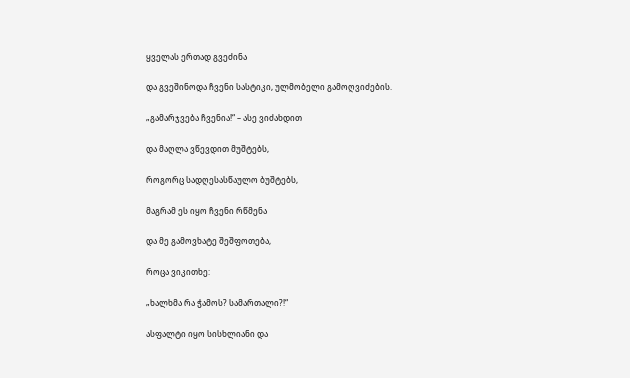ყველას ერთად გვეძინა

და გვეშინოდა ჩვენი სასტიკი, ულმობელი გამოღვიძების.

„გამარჯვება ჩვენია!“ – ასე ვიძახდით

და მაღლა ვწევდით მუშტებს,

როგორც სადღესასწაულო ბუშტებს,

მაგრამ ეს იყო ჩვენი რწმენა

და მე გამოვხატე შეშფოთება,

როცა ვიკითხე:

„ხალხმა რა ჭამოს? სამართალი?!“

ასფალტი იყო სისხლიანი და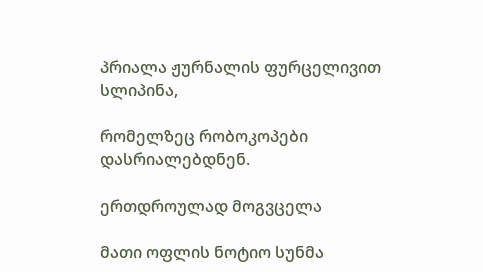პრიალა ჟურნალის ფურცელივით სლიპინა,

რომელზეც რობოკოპები დასრიალებდნენ.

ერთდროულად მოგვცელა

მათი ოფლის ნოტიო სუნმა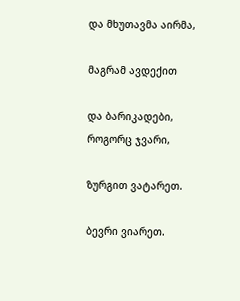და მხუთავმა აირმა,

მაგრამ ავდექით

და ბარიკადები, როგორც ჯვარი,

ზურგით ვატარეთ.

ბევრი ვიარეთ.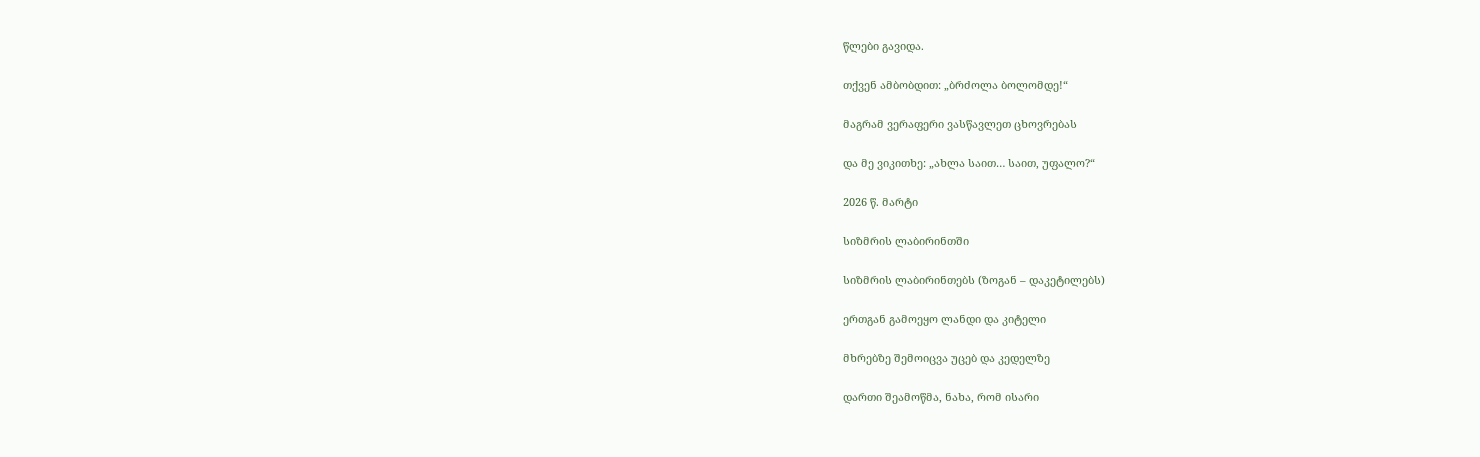წლები გავიდა.

თქვენ ამბობდით: „ბრძოლა ბოლომდე!“

მაგრამ ვერაფერი ვასწავლეთ ცხოვრებას

და მე ვიკითხე: „ახლა საით… საით, უფალო?“

2026 წ. მარტი

სიზმრის ლაბირინთში

სიზმრის ლაბირინთებს (ზოგან – დაკეტილებს)

ერთგან გამოეყო ლანდი და კიტელი

მხრებზე შემოიცვა უცებ და კედელზე

დართი შეამოწმა, ნახა, რომ ისარი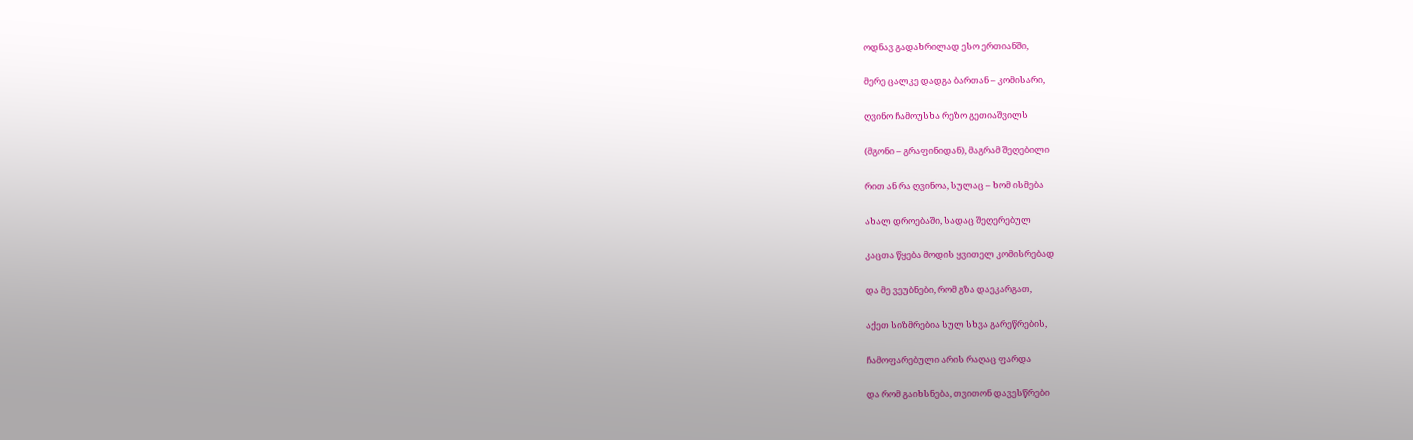ოდნავ გადახრილად ესო ერთიანში,

მერე ცალკე დადგა ბართან – კომისარი,

ღვინო ჩამოუსხა რეზო გეთიაშვილს

(მგონი – გრაფინიდან), მაგრამ შეღებილი

რით ან რა ღვინოა, სულაც – ხომ ისმება

ახალ დროებაში, სადაც შეღერებულ

კაცთა წყება მოდის ყვითელ კომისრებად

და მე ვეუბნები, რომ გზა დაეკარგათ,

აქეთ სიზმრებია სულ სხვა გარეწრების,

ჩამოფარებული არის რაღაც ფარდა

და რომ გაიხსნება, თვითონ დავესწრები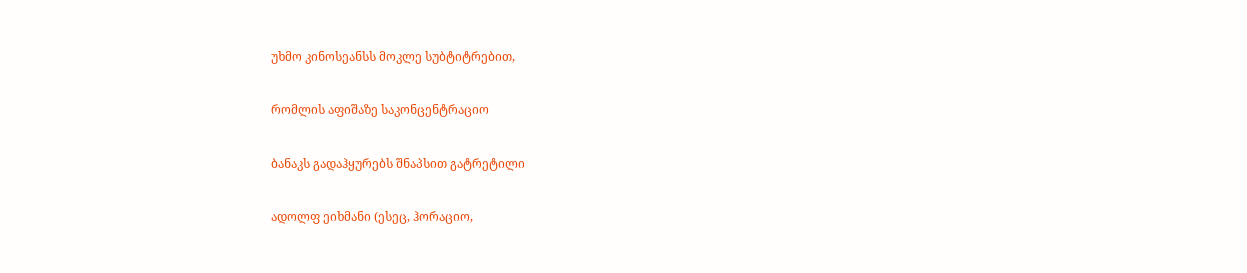უხმო კინოსეანსს მოკლე სუბტიტრებით,

რომლის აფიშაზე საკონცენტრაციო

ბანაკს გადაჰყურებს შნაპსით გატრეტილი

ადოლფ ეიხმანი (ესეც, ჰორაციო,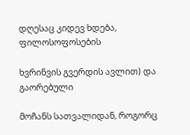დღესაც კიდევ ხდება, ფილოსოფოსების

ხვრინვის გვერდის ავლით) და გაორებული

მოჩანს სათვალიდან, როგორც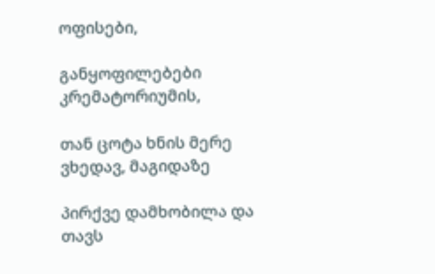ოფისები,

განყოფილებები კრემატორიუმის,

თან ცოტა ხნის მერე ვხედავ, მაგიდაზე

პირქვე დამხობილა და თავს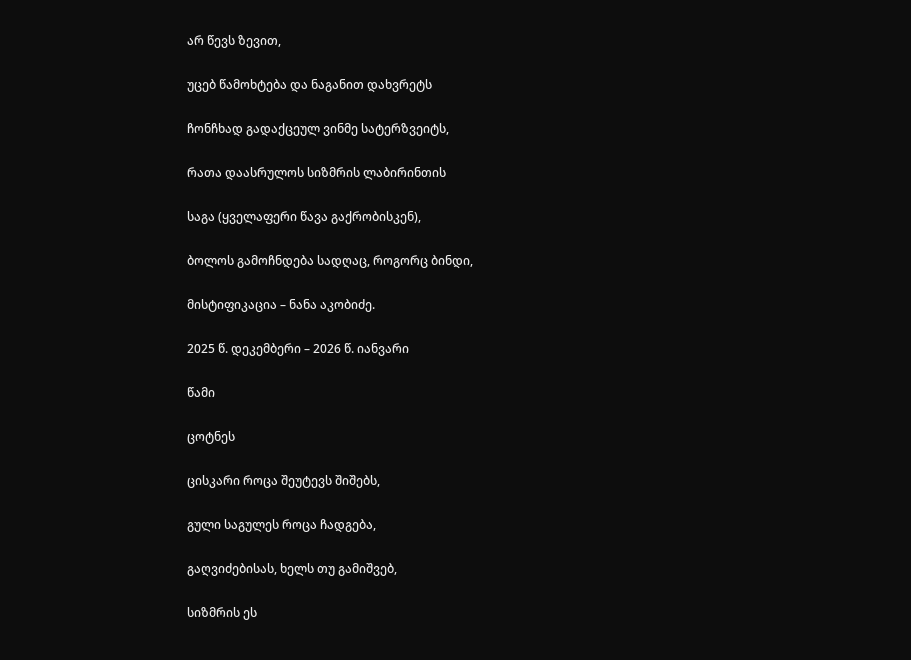არ წევს ზევით,

უცებ წამოხტება და ნაგანით დახვრეტს

ჩონჩხად გადაქცეულ ვინმე სატერზვეიტს,

რათა დაასრულოს სიზმრის ლაბირინთის

საგა (ყველაფერი წავა გაქრობისკენ),

ბოლოს გამოჩნდება სადღაც, როგორც ბინდი,

მისტიფიკაცია – ნანა აკობიძე.

2025 წ. დეკემბერი – 2026 წ. იანვარი

წამი

ცოტნეს

ცისკარი როცა შეუტევს შიშებს,

გული საგულეს როცა ჩადგება,

გაღვიძებისას, ხელს თუ გამიშვებ,

სიზმრის ეს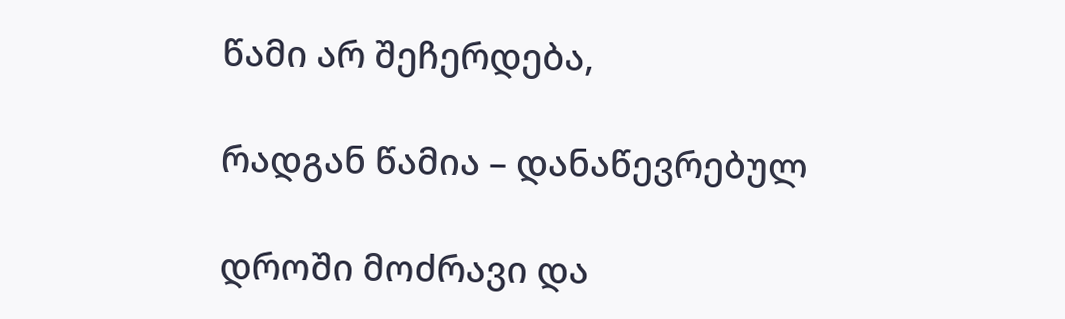წამი არ შეჩერდება,

რადგან წამია – დანაწევრებულ

დროში მოძრავი და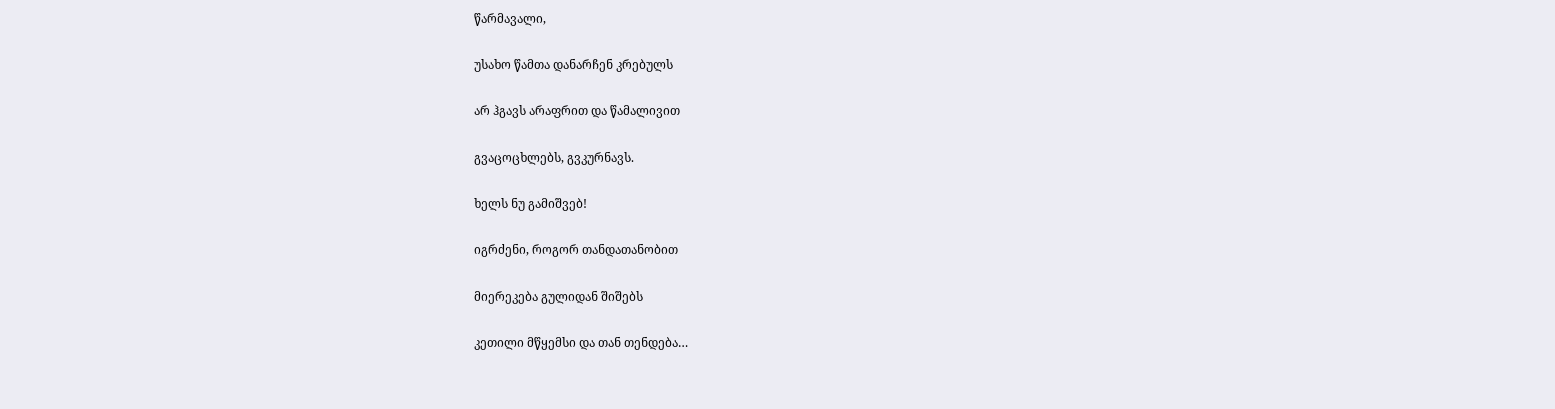წარმავალი,

უსახო წამთა დანარჩენ კრებულს

არ ჰგავს არაფრით და წამალივით

გვაცოცხლებს, გვკურნავს.

ხელს ნუ გამიშვებ!

იგრძენი, როგორ თანდათანობით

მიერეკება გულიდან შიშებს

კეთილი მწყემსი და თან თენდება…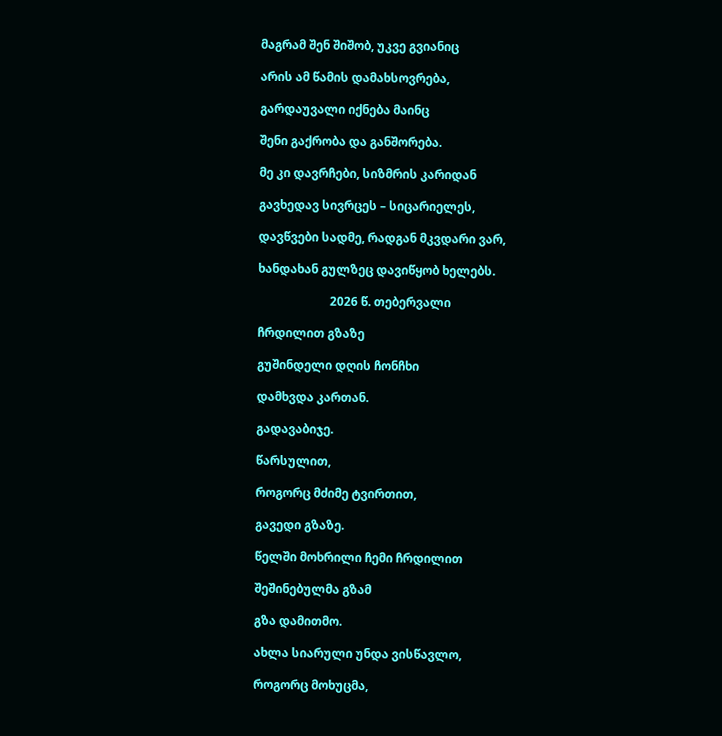მაგრამ შენ შიშობ, უკვე გვიანიც

არის ამ წამის დამახსოვრება,

გარდაუვალი იქნება მაინც

შენი გაქრობა და განშორება.

მე კი დავრჩები, სიზმრის კარიდან

გავხედავ სივრცეს – სიცარიელეს,

დავწვები სადმე, რადგან მკვდარი ვარ,

ხანდახან გულზეც დავიწყობ ხელებს.

                        2026 წ. თებერვალი

ჩრდილით გზაზე

გუშინდელი დღის ჩონჩხი

დამხვდა კართან.

გადავაბიჯე.

წარსულით,

როგორც მძიმე ტვირთით,

გავედი გზაზე.

წელში მოხრილი ჩემი ჩრდილით

შეშინებულმა გზამ

გზა დამითმო.

ახლა სიარული უნდა ვისწავლო,

როგორც მოხუცმა,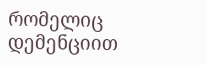რომელიც დემენციით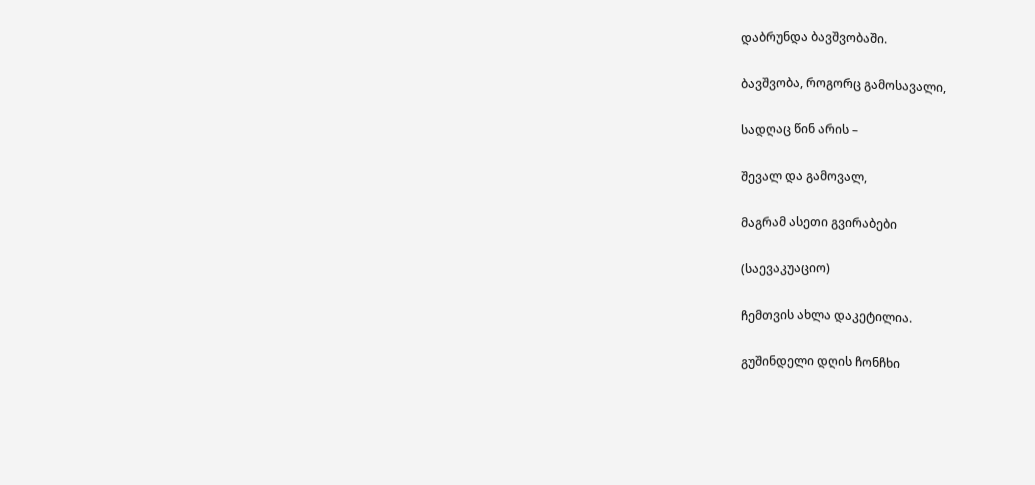დაბრუნდა ბავშვობაში.

ბავშვობა, როგორც გამოსავალი,

სადღაც წინ არის –

შევალ და გამოვალ,

მაგრამ ასეთი გვირაბები

(საევაკუაციო)

ჩემთვის ახლა დაკეტილია.

გუშინდელი დღის ჩონჩხი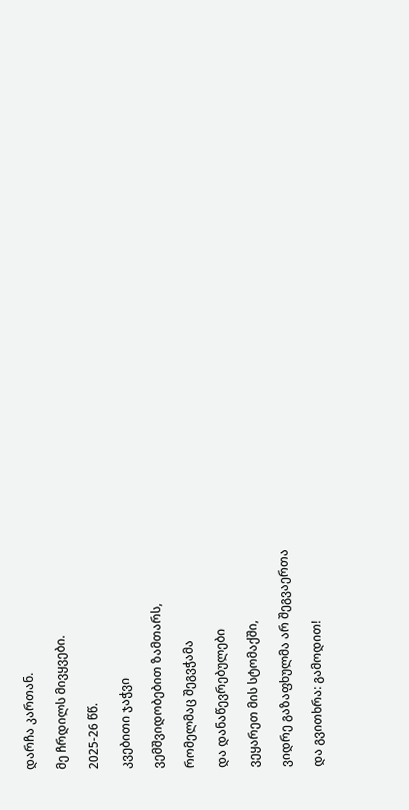დარჩა კართან.

მე ჩრდილს მივყვები.

2025-26 წწ.

კვებითი ჯაჭვი

ვემშვიდობებით ზამთარს,

რომელმაც შეგვჭამა

და დანაწევრებულები

ვეყარეთ მის სტომაქში,

ვიდრე გაზაფხულმა არ შეგვაერთა

და გვითხრა: გამოდით!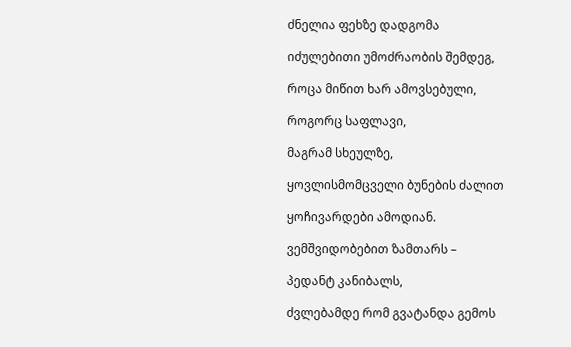ძნელია ფეხზე დადგომა

იძულებითი უმოძრაობის შემდეგ,

როცა მიწით ხარ ამოვსებული,

როგორც საფლავი,

მაგრამ სხეულზე,

ყოვლისმომცველი ბუნების ძალით

ყოჩივარდები ამოდიან.

ვემშვიდობებით ზამთარს –

პედანტ კანიბალს,

ძვლებამდე რომ გვატანდა გემოს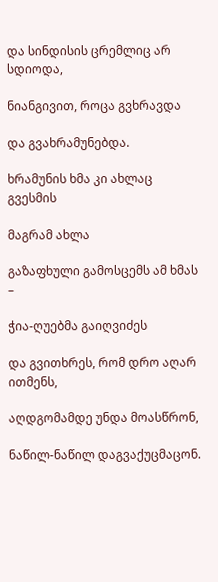და სინდისის ცრემლიც არ სდიოდა,

ნიანგივით, როცა გვხრავდა

და გვახრამუნებდა.

ხრამუნის ხმა კი ახლაც გვესმის

მაგრამ ახლა

გაზაფხული გამოსცემს ამ ხმას –

ჭია-ღუებმა გაიღვიძეს

და გვითხრეს, რომ დრო აღარ ითმენს,

აღდგომამდე უნდა მოასწრონ,

ნაწილ-ნაწილ დაგვაქუცმაცონ.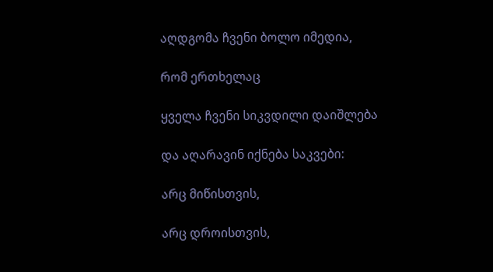აღდგომა ჩვენი ბოლო იმედია,

რომ ერთხელაც

ყველა ჩვენი სიკვდილი დაიშლება

და აღარავინ იქნება საკვები:

არც მიწისთვის,

არც დროისთვის,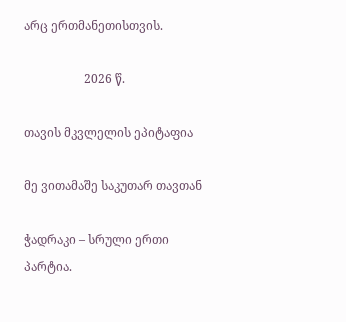არც ერთმანეთისთვის.

                    2026 წ.

თავის მკვლელის ეპიტაფია

მე ვითამაშე საკუთარ თავთან

ჭადრაკი – სრული ერთი პარტია.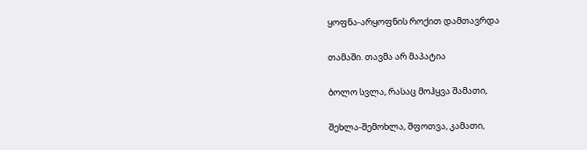ყოფნა-არყოფნის როქით დამთავრდა

თამაში. თავმა არ მაპატია

ბოლო სვლა, რასაც მოჰყვა შამათი,

შეხლა-შემოხლა, შფოთვა, კამათი,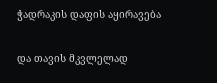ჭადრაკის დაფის აყირავება

და თავის მკვლელად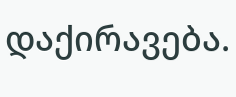დაქირავება.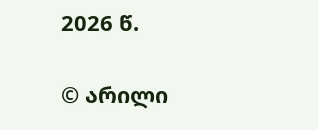2026 წ.

© არილი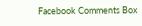Facebook Comments Box